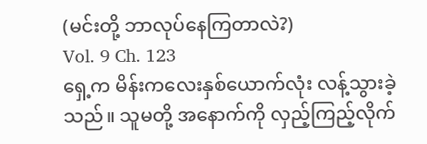(မင်းတို့ ဘာလုပ်နေကြတာလဲ?)
Vol. 9 Ch. 123
ရှေ့က မိန်းကလေးနှစ်ယောက်လုံး လန့်သွားခဲ့သည်။ သူမတို့ အနောက်ကို လှည့်ကြည့်လိုက်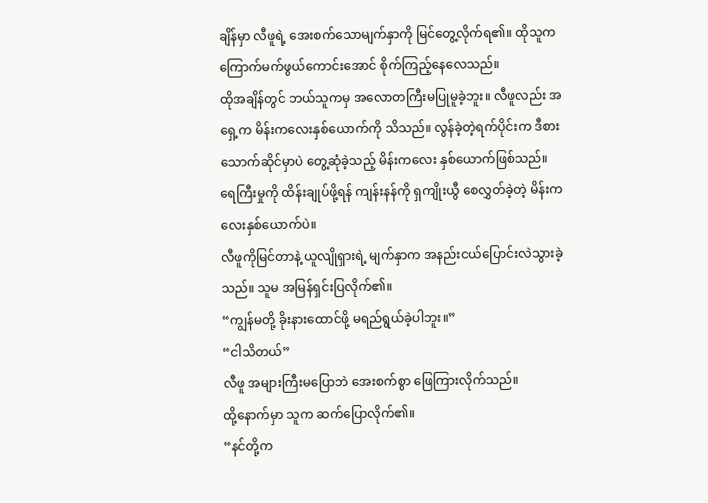ချိန်မှာ လီဖူရဲ့ အေးစက်သောမျက်နှာကို မြင်တွေ့လိုက်ရ၏။ ထိုသူက ကြောက်မက်ဖွယ်ကောင်းအောင် စိုက်ကြည့်နေလေသည်။
ထိုအချိန်တွင် ဘယ်သူကမှ အလောတကြီးမပြုမူခဲ့ဘူး။ လီဖူလည်း အရှေ့က မိန်းကလေးနှစ်ယောက်ကို သိသည်။ လွန်ခဲ့တဲ့ရက်ပိုင်းက ဒီစားသောက်ဆိုင်မှာပဲ တွေ့ဆုံခဲ့သည့် မိန်းကလေး နှစ်ယောက်ဖြစ်သည်။ ရေကြီးမှုကို ထိန်းချုပ်ဖို့ရန် ကျန်းနန်ကို ရှကျိုးယွီ စေလွှတ်ခဲ့တဲ့ မိန်းကလေးနှစ်ယောက်ပဲ။
လီဖူကိုမြင်တာနဲ့ ယူလျိုရှားရဲ့ မျက်နှာက အနည်းငယ်ပြောင်းလဲသွားခဲ့သည်။ သူမ အမြန်ရှင်းပြလိုက်၏။
“ကျွန်မတို့ ခိုးနားထောင်ဖို့ မရည်ရွယ်ခဲ့ပါဘူး။”
“ငါသိတယ်”
လီဖူ အများကြီးမပြောဘဲ အေးစက်စွာ ဖြေကြားလိုက်သည်။
ထို့နောက်မှာ သူက ဆက်ပြောလိုက်၏။
“နင်တို့က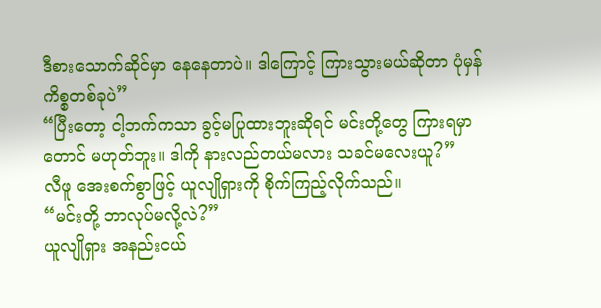ဒီစားသောက်ဆိုင်မှာ နေနေတာပဲ။ ဒါကြောင့် ကြားသွားမယ်ဆိုတာ ပုံမှန်ကိစ္စတစ်ခုပဲ”
“ပြီးတော့ ငါ့ဘက်ကသာ ခွင့်မပြုထားဘူးဆိုရင် မင်းတို့တွေ ကြားရမှာတောင် မဟုတ်ဘူး။ ဒါကို နားလည်တယ်မလား သခင်မလေးယူ?”
လီဖူ အေးစက်စွာဖြင့် ယူလျိုရှားကို စိုက်ကြည့်လိုက်သည်။
“မင်းတို့ ဘာလုပ်မလို့လဲ?”
ယူလျိုရှား အနည်းငယ်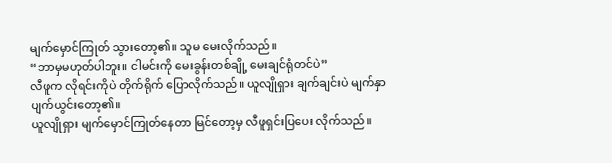မျက်မှောင်ကြုတ် သွားတော့၏။ သူမ မေးလိုက်သည်။
“ဘာမှမဟုတ်ပါဘူး။ ငါမင်းကို မေးခွန်းတစ်ချို့ မေးချင်ရုံတင်ပဲ”
လီဖူက လိုရင်းကိုပဲ တိုက်ရိုက် ပြောလိုက်သည်။ ယူလျိုရှား ချက်ချင်းပဲ မျက်နှာ ပျက်ယွင်းတော့၏။
ယူလျိုရှား မျက်မှောင်ကြုတ်နေတာ မြင်တော့မှ လီဖူရှင်းပြပေး လိုက်သည်။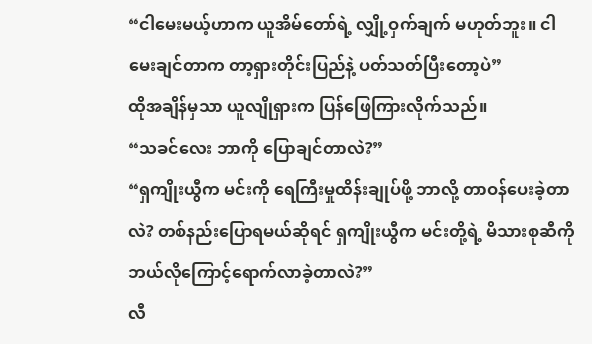“ငါမေးမယ့်ဟာက ယူအိမ်တော်ရဲ့ လျှို့ဝှက်ချက် မဟုတ်ဘူး။ ငါမေးချင်တာက တာ့ရှားတိုင်းပြည်နဲ့ ပတ်သတ်ပြီးတော့ပဲ”
ထိုအချိန်မှသာ ယူလျိုရှားက ပြန်ဖြေကြားလိုက်သည်။
“သခင်လေး ဘာကို ပြောချင်တာလဲ?”
“ရှကျိုးယွီက မင်းကို ရေကြီးမှုထိန်းချုပ်ဖို့ ဘာလို့ တာဝန်ပေးခဲ့တာလဲ? တစ်နည်းပြောရမယ်ဆိုရင် ရှကျိုးယွီက မင်းတို့ရဲ့ မိသားစုဆီကို ဘယ်လိုကြောင့်ရောက်လာခဲ့တာလဲ?”
လီ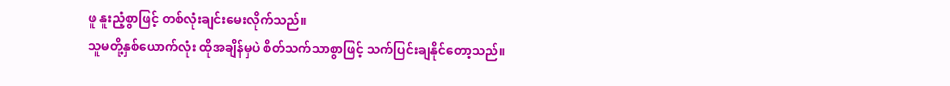ဖူ နူးညံ့စွာဖြင့် တစ်လုံးချင်းမေးလိုက်သည်။
သူမတို့နှစ်ယောက်လုံး ထိုအချိန်မှပဲ စိတ်သက်သာစွာဖြင့် သက်ပြင်းချနိုင်တော့သည်။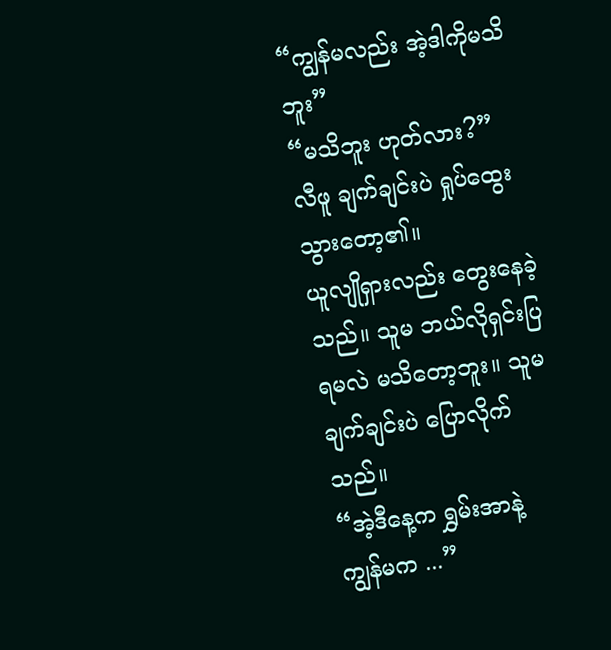“ကျွန်မလည်း အဲ့ဒါကိုမသိဘူး”
“မသိဘူး ဟုတ်လား?”
လီဖူ ချက်ချင်းပဲ ရှုပ်ထွေးသွားတော့၏။
ယူလျိုရှားလည်း တွေးနေခဲ့သည်။ သူမ ဘယ်လိုရှင်းပြရမလဲ မသိတော့ဘူး။ သူမ ချက်ချင်းပဲ ပြောလိုက်သည်။
“အဲ့ဒီနေ့က ရွှမ်းအာနဲ့ ကျွန်မက ...”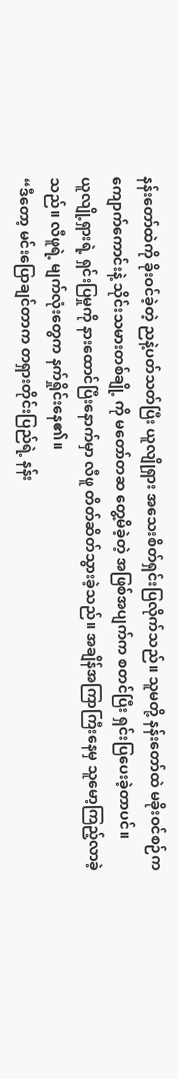နန်းတော်ထဲကို ခိုးဝင်ခဲ့တဲ့ ညနဲ့ပတ်သတ်ပြီး ယူလျိုရှား အသေးစိတ်ရှင်းပြလိုက်သည်။ သူမတို့ နန်းတော်ထဲ မခိုးဝင်စဉ်က ကျောက်ကောင်းနဲ့ သိုင်းသမားတစ်ချို့ ကို မတော်တဆ တွေ့မိခဲ့တဲ့ အဖြစ်အပျက်က စတင်ပြီး ရှင်းပြပေးခဲ့တာပင်။
ယူလျို့ရှားရဲ့ ရှင်းပြမှုကို နားထောင်ပြီးနောက်မှာ လီဖူ တိတ်ဆိတ်သွားခဲ့သည်။ အချိန်အကြာကြီးနေမှ သူမော့ကြည့်လာခဲ့သည်။ လီဖူရဲ့ မျက်လုံးတွေက နက်ရှိုင်းနေ၏။
“ဒီတော့ မင်းပြောချင်တာက တရှားတိုင်းပြည်ရဲ့ နန်း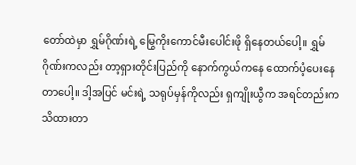တော်ထဲမှာ ရွှမ်ဂိုဏ်းရဲ့ မြွေကိုးကောင်မီးပေါင်းဖို ရှိနေတယ်ပေါ့။ ရွှမ်ဂိုဏ်းကလည်း တာ့ရှားတိုင်းပြည်ကို နောက်ကွယ်ကနေ ထောက်ပံ့ပေးနေတာပေါ့။ ဒါ့အပြင် မင်းရဲ့ သရုပ်မှန်ကိုလည်း ရှကျိုးယွီက အရင်တည်းက သိထားတာ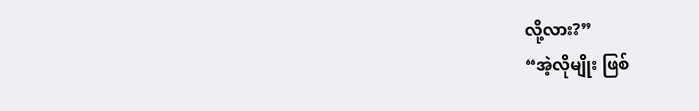လို့လား?”
“အဲ့လိုမျိုး ဖြစ်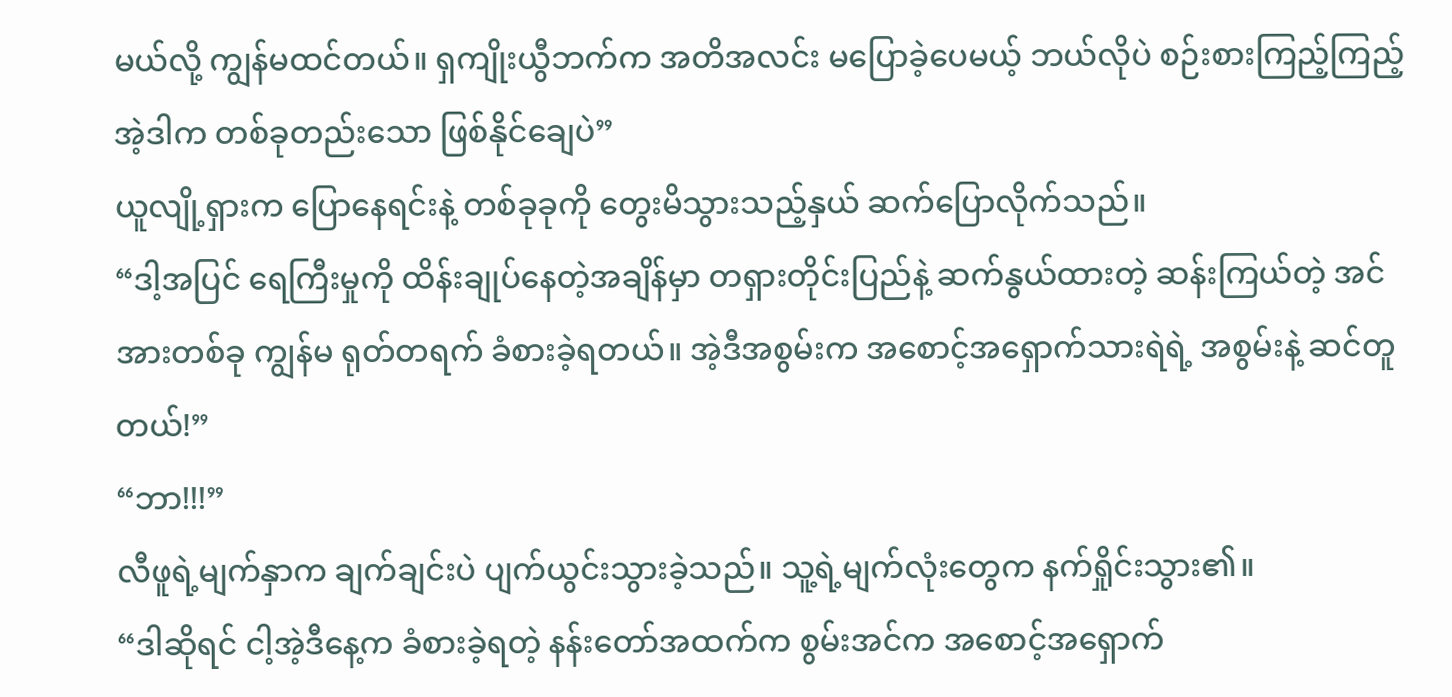မယ်လို့ ကျွန်မထင်တယ်။ ရှကျိုးယွီဘက်က အတိအလင်း မပြောခဲ့ပေမယ့် ဘယ်လိုပဲ စဉ်းစားကြည့်ကြည့် အဲ့ဒါက တစ်ခုတည်းသော ဖြစ်နိုင်ချေပဲ”
ယူလျို့ရှားက ပြောနေရင်းနဲ့ တစ်ခုခုကို တွေးမိသွားသည့်နှယ် ဆက်ပြောလိုက်သည်။
“ဒါ့အပြင် ရေကြီးမှုကို ထိန်းချုပ်နေတဲ့အချိန်မှာ တရှားတိုင်းပြည်နဲ့ ဆက်နွယ်ထားတဲ့ ဆန်းကြယ်တဲ့ အင်အားတစ်ခု ကျွန်မ ရုတ်တရက် ခံစားခဲ့ရတယ်။ အဲ့ဒီအစွမ်းက အစောင့်အရှောက်သားရဲရဲ့ အစွမ်းနဲ့ ဆင်တူတယ်!”
“ဘာ!!!”
လီဖူရဲ့မျက်နှာက ချက်ချင်းပဲ ပျက်ယွင်းသွားခဲ့သည်။ သူ့ရဲ့မျက်လုံးတွေက နက်ရှိုင်းသွား၏။
“ဒါဆိုရင် ငါ့အဲ့ဒီနေ့က ခံစားခဲ့ရတဲ့ နန်းတော်အထက်က စွမ်းအင်က အစောင့်အရှောက်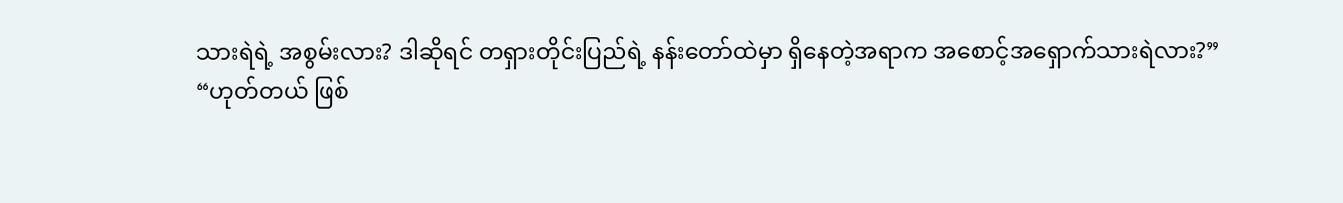သားရဲရဲ့ အစွမ်းလား? ဒါဆိုရင် တရှားတိုင်းပြည်ရဲ့ နန်းတော်ထဲမှာ ရှိနေတဲ့အရာက အစောင့်အရှောက်သားရဲလား?”
“ဟုတ်တယ် ဖြစ်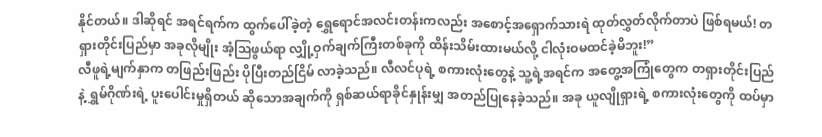နိုင်တယ်။ ဒါဆိုရင် အရင်ရက်က ထွက်ပေါ်ခဲ့တဲ့ ရွှေရောင်အလင်းတန်းကလည်း အစောင့်အရှောက်သားရဲ ထုတ်လွှတ်လိုက်တာပဲ ဖြစ်ရမယ်! တရှားတိုင်းပြည်မှာ အခုလိုမျိုး အံ့ဩဖွယ်ရာ လျှို့ဝှက်ချက်ကြီးတစ်ခုကို ထိန်းသိမ်းထားမယ်လို့ ငါလုံးဝမထင်ခဲ့မိဘူး!”
လီဖူရဲ့မျက်နှာက တဖြည်းဖြည်း ပိုပြီးတည်ငြိမ် လာခဲ့သည်။ လီလင်ပုရဲ့ စကားလုံးတွေနဲ့ သူ့ရဲ့အရင်က အတွေ့အကြုံတွေက တရှားတိုင်းပြည်နဲ့ ရွှမ်ဂိုဏ်းရဲ့ ပူးပေါင်းမှုရှိတယ် ဆိုသောအချက်ကို ရှစ်ဆယ်ရာခိုင်နှုန်းမျှ အတည်ပြုနေခဲ့သည်။ အခု ယူလျိုရှားရဲ့ စကားလုံးတွေကို ထပ်မှာ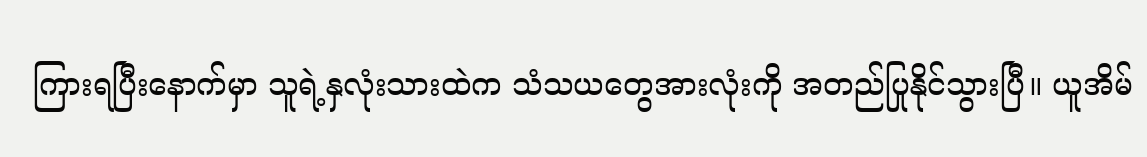ကြားရပြီးနောက်မှာ သူရဲ့နှလုံးသားထဲက သံသယတွေအားလုံးကို အတည်ပြုနိုင်သွားပြီ။ ယူအိမ်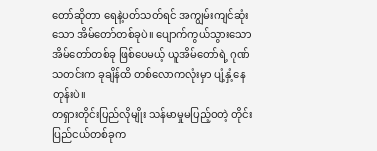တော်ဆိုတာ ရေနဲ့ပတ်သတ်ရင် အကျွမ်းကျင်ဆုံးသော အိမ်တော်တစ်ခုပဲ။ ပျောက်ကွယ်သွားသော အိမ်တော်တစ်ခု ဖြစ်ပေမယ့် ယူအိမ်တော်ရဲ့ ဂုဏ်သတင်းက ခုချိန်ထိ တစ်လောကလုံးမှာ ပျံ့နှံ့နေတုန်းပဲ။
တရှားတိုင်းပြည်လိုမျိုး သန်မာမှုမပြည့်ဝတဲ့ တိုင်းပြည်ငယ်တစ်ခုက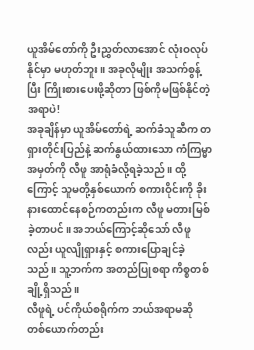ယူအိမ်တော်ကို ဦးညွှတ်လာအောင် လုံးဝလုပ်နိုင်မှာ မဟုတ်ဘူး။ အခုလိုမျိုး အသက်စွန့်ပြီး ကြိုးစားပေးဖို့ဆိုတာ ဖြစ်ကိုမဖြစ်နိုင်တဲ့ အရာပဲ!
အခုချိန်မှာ ယူအိမ်တော်ရဲ့ ဆက်ခံသူဆီက တရှားတိုင်းပြည်နဲ့ ဆက်နွယ်ထားသော ကံကြမ္မာအမှတ်ကို လီဖူ အာရုံခံလို့ရခဲ့သည်။ ထို့ကြောင့် သူမတို့နှစ်ယောက် စကားဝိုင်းကို ခိုးနားထောင်နေစဉ်ကတည်းက လီဖူ မတားမြစ်ခဲ့တာပင်။ အဘယ်ကြောင့်ဆိုသော် လီဖူလည်း ယူလျိုရှားနှင့် စကားပြောချင်ခဲ့သည်။ သူ့ဘက်က အတည်ပြုစရာ ကိစ္စတစ်ချို့ရှိသည်။
လီဖူရဲ့ ပင်ကိုယ်စရိုက်က ဘယ်အရာမဆို တစ်ယောက်တည်း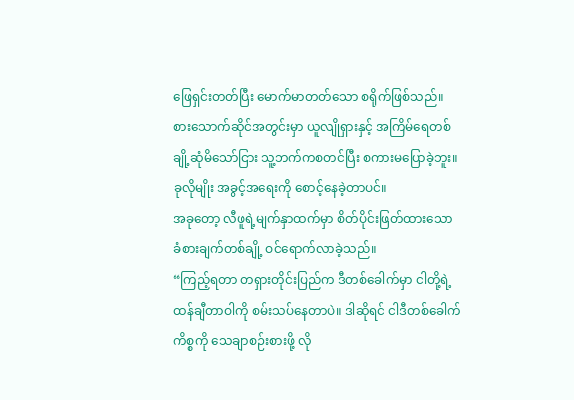ဖြေရှင်းတတ်ပြီး မောက်မာတတ်သော စရိုက်ဖြစ်သည်။ စားသောက်ဆိုင်အတွင်းမှာ ယူလျိုရှားနှင့် အကြိမ်ရေတစ်ချို့ဆုံမိသော်ငြား သူ့ဘက်ကစတင်ပြီး စကားမပြောခဲ့ဘူး။ ခုလိုမျိုး အခွင့်အရေးကို စောင့်နေခဲ့တာပင်။
အခုတော့ လီဖူရဲ့မျက်နှာထက်မှာ စိတ်ပိုင်းဖြတ်ထားသော ခံစားချက်တစ်ချို့ ဝင်ရောက်လာခဲ့သည်။
“ကြည့်ရတာ တရှားတိုင်းပြည်က ဒီတစ်ခေါက်မှာ ငါတို့ရဲ့ ထန်ချီတာဝါကို စမ်းသပ်နေတာပဲ။ ဒါဆိုရင် ငါဒီတစ်ခေါက်ကိစ္စကို သေချာစဉ်းစားဖို့ လို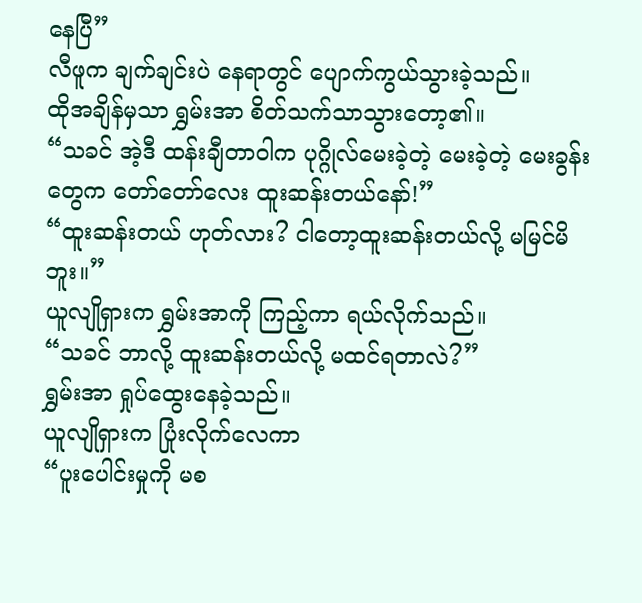နေပြီ”
လီဖူက ချက်ချင်းပဲ နေရာတွင် ပျောက်ကွယ်သွားခဲ့သည်။
ထိုအချိန်မှသာ ရွှမ်းအာ စိတ်သက်သာသွားတော့၏။
“သခင် အဲ့ဒီ ထန်းချီတာဝါက ပုဂ္ဂိုလ်မေးခဲ့တဲ့ မေးခဲ့တဲ့ မေးခွန်းတွေက တော်တော်လေး ထူးဆန်းတယ်နော်!”
“ထူးဆန်းတယ် ဟုတ်လား? ငါတော့ထူးဆန်းတယ်လို့ မမြင်မိဘူး။”
ယူလျိုရှားက ရွှမ်းအာကို ကြည့်ကာ ရယ်လိုက်သည်။
“သခင် ဘာလို့ ထူးဆန်းတယ်လို့ မထင်ရတာလဲ?”
ရွှမ်းအာ ရှုပ်ထွေးနေခဲ့သည်။
ယူလျိုရှားက ပြုံးလိုက်လေကာ
“ပူးပေါင်းမှုကို မစ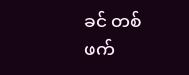ခင် တစ်ဖက်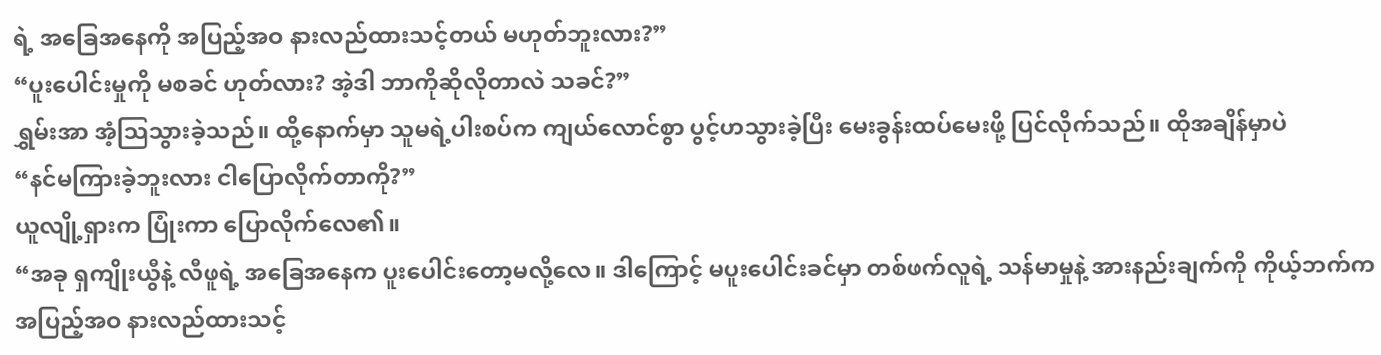ရဲ့ အခြေအနေကို အပြည့်အဝ နားလည်ထားသင့်တယ် မဟုတ်ဘူးလား?”
“ပူးပေါင်းမှုကို မစခင် ဟုတ်လား? အဲ့ဒါ ဘာကိုဆိုလိုတာလဲ သခင်?”
ရွှမ်းအာ အံ့သြသွားခဲ့သည်။ ထို့နောက်မှာ သူမရဲ့ပါးစပ်က ကျယ်လောင်စွာ ပွင့်ဟသွားခဲ့ပြီး မေးခွန်းထပ်မေးဖို့ ပြင်လိုက်သည်။ ထိုအချိန်မှာပဲ
“နင်မကြားခဲ့ဘူးလား ငါပြောလိုက်တာကို?”
ယူလျို့ရှားက ပြုံးကာ ပြောလိုက်လေ၏။
“အခု ရှကျိုးယွီနဲ့ လီဖူရဲ့ အခြေအနေက ပူးပေါင်းတော့မလို့လေ။ ဒါကြောင့် မပူးပေါင်းခင်မှာ တစ်ဖက်လူရဲ့ သန်မာမှုနဲ့ အားနည်းချက်ကို ကိုယ့်ဘက်က အပြည့်အဝ နားလည်ထားသင့်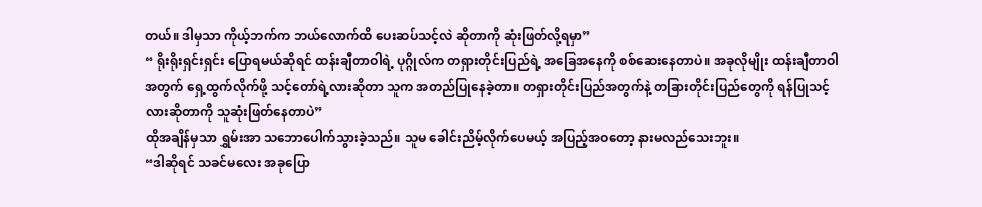တယ်။ ဒါမှသာ ကိုယ့်ဘက်က ဘယ်လောက်ထိ ပေးဆပ်သင့်လဲ ဆိုတာကို ဆုံးဖြတ်လို့ရမှာ”
“ ရိုးရိုးရှင်းရှင်း ပြောရမယ်ဆိုရင် ထန်းချီတာဝါရဲ့ ပုဂ္ဂိုလ်က တရှားတိုင်းပြည်ရဲ့ အခြေအနေကို စစ်ဆေးနေတာပဲ။ အခုလိုမျိုး ထန်းချီတာဝါအတွက် ရှေ့ထွက်လိုက်ဖို့ သင့်တော်ရဲ့လားဆိုတာ သူက အတည်ပြုနေခဲ့တာ။ တရှားတိုင်းပြည်အတွက်နဲ့ တခြားတိုင်းပြည်တွေကို ရန်ပြုသင့်လားဆိုတာကို သူဆုံးဖြတ်နေတာပဲ”
ထိုအချိန်မှသာ ရွှမ်းအာ သဘောပေါက်သွားခဲ့သည်။ သူမ ခေါင်းညိမ့်လိုက်ပေမယ့် အပြည့်အဝတော့ နားမလည်သေးဘူး။
“ဒါဆိုရင် သခင်မလေး အခုပြော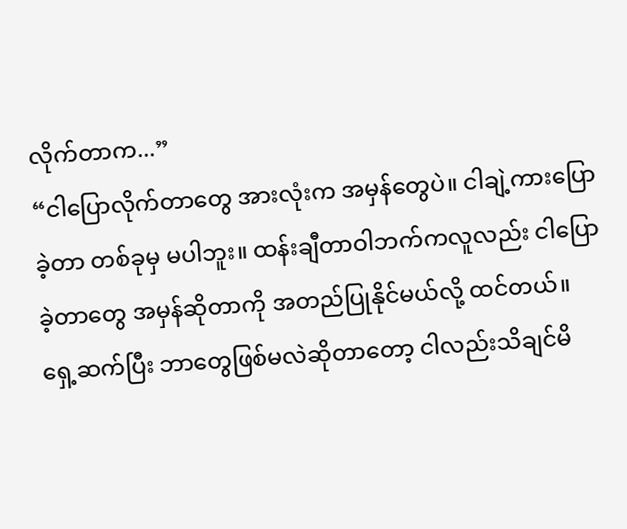လိုက်တာက...”
“ငါပြောလိုက်တာတွေ အားလုံးက အမှန်တွေပဲ။ ငါချဲ့ကားပြောခဲ့တာ တစ်ခုမှ မပါဘူး။ ထန်းချီတာဝါဘက်ကလူလည်း ငါပြောခဲ့တာတွေ အမှန်ဆိုတာကို အတည်ပြုနိုင်မယ်လို့ ထင်တယ်။ ရှေ့ဆက်ပြီး ဘာတွေဖြစ်မလဲဆိုတာတော့ ငါလည်းသိချင်မိ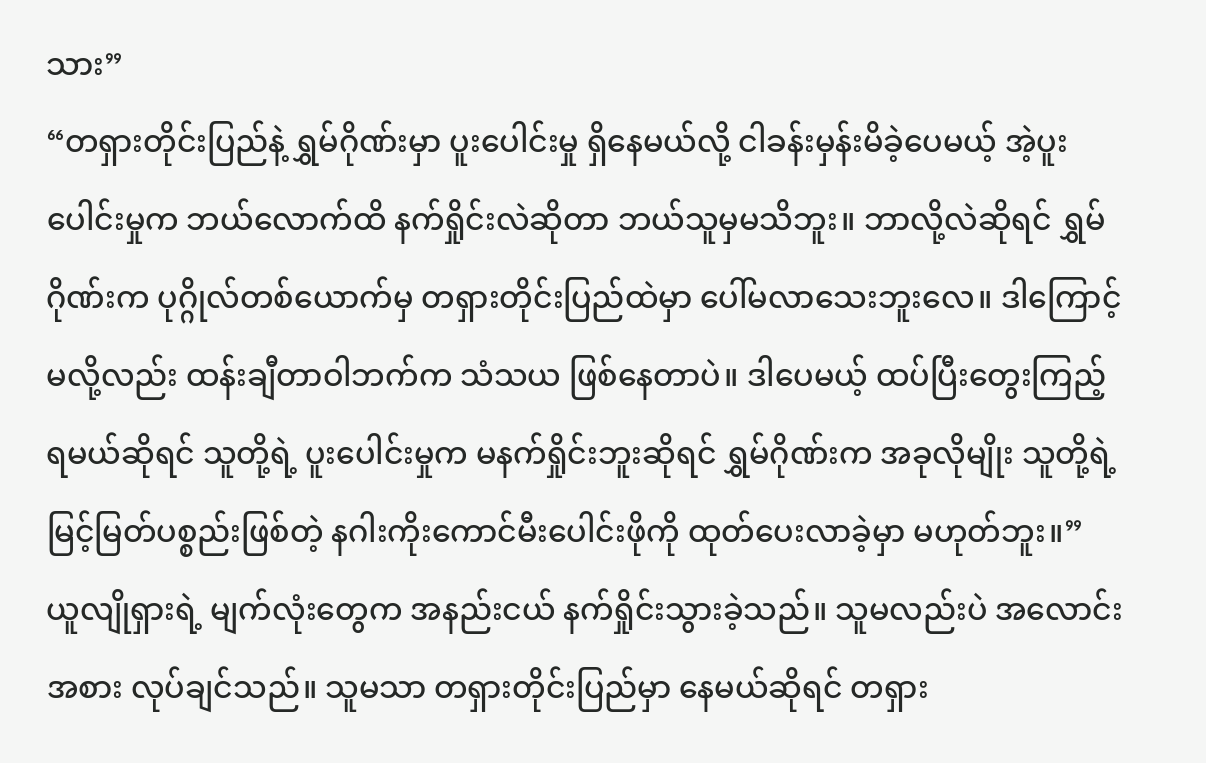သား”
“တရှားတိုင်းပြည်နဲ့ ရွှမ်ဂိုဏ်းမှာ ပူးပေါင်းမှု ရှိနေမယ်လို့ ငါခန်းမှန်းမိခဲ့ပေမယ့် အဲ့ပူးပေါင်းမှုက ဘယ်လောက်ထိ နက်ရှိုင်းလဲဆိုတာ ဘယ်သူမှမသိဘူး။ ဘာလို့လဲဆိုရင် ရွှမ်ဂိုဏ်းက ပုဂ္ဂိုလ်တစ်ယောက်မှ တရှားတိုင်းပြည်ထဲမှာ ပေါ်မလာသေးဘူးလေ။ ဒါကြောင့်မလို့လည်း ထန်းချီတာဝါဘက်က သံသယ ဖြစ်နေတာပဲ။ ဒါပေမယ့် ထပ်ပြီးတွေးကြည့်ရမယ်ဆိုရင် သူတို့ရဲ့ ပူးပေါင်းမှုက မနက်ရှိုင်းဘူးဆိုရင် ရွှမ်ဂိုဏ်းက အခုလိုမျိုး သူတို့ရဲ့ မြင့်မြတ်ပစ္စည်းဖြစ်တဲ့ နဂါးကိုးကောင်မီးပေါင်းဖိုကို ထုတ်ပေးလာခဲ့မှာ မဟုတ်ဘူး။”
ယူလျိုရှားရဲ့ မျက်လုံးတွေက အနည်းငယ် နက်ရှိုင်းသွားခဲ့သည်။ သူမလည်းပဲ အလောင်းအစား လုပ်ချင်သည်။ သူမသာ တရှားတိုင်းပြည်မှာ နေမယ်ဆိုရင် တရှား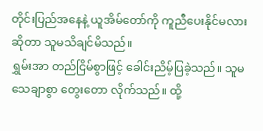တိုင်းပြည်အနေနဲ့ ယူအိမ်တော်ကို ကူညီပေးနိုင်မလားဆိုတာ သူမသိချင်မိသည်။
ရွှမ်းအာ တည်ငြိမ်စွာဖြင့် ခေါင်းညိမ့်ပြခဲ့သည်။ သူမ သေချာစွာ တွေးတော လိုက်သည်။ ထို့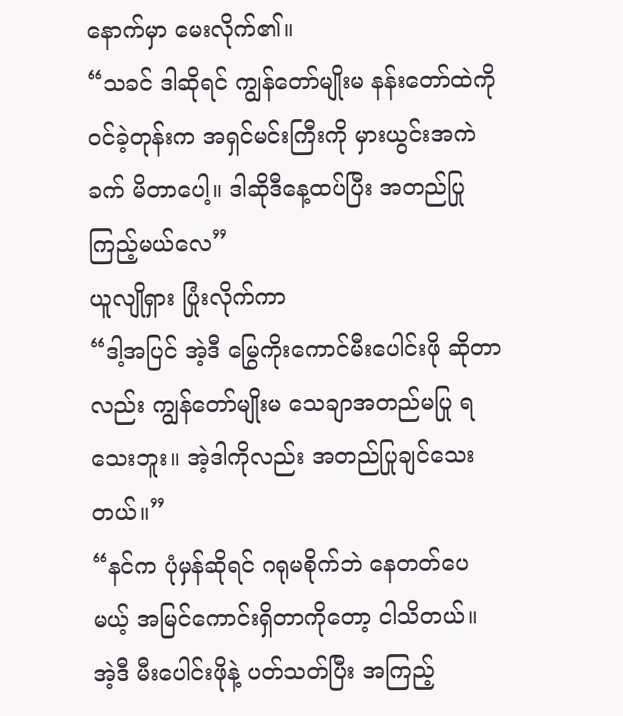နောက်မှာ မေးလိုက်၏။
“သခင် ဒါဆိုရင် ကျွန်တော်မျိုးမ နန်းတော်ထဲကို ဝင်ခဲ့တုန်းက အရှင်မင်းကြီးကို မှားယွင်းအကဲခက် မိတာပေါ့။ ဒါဆိုဒီနေ့ထပ်ပြီး အတည်ပြုကြည့်မယ်လေ”
ယူလျိုရှား ပြုံးလိုက်ကာ
“ဒါ့အပြင် အဲ့ဒီ မြွေကိုးကောင်မီးပေါင်းဖို ဆိုတာလည်း ကျွန်တော်မျိုးမ သေချာအတည်မပြု ရသေးဘူး။ အဲ့ဒါကိုလည်း အတည်ပြုချင်သေးတယ်။”
“နင်က ပုံမှန်ဆိုရင် ဂရုမစိုက်ဘဲ နေတတ်ပေမယ့် အမြင်ကောင်းရှိတာကိုတော့ ငါသိတယ်။ အဲ့ဒီ မီးပေါင်းဖိုနဲ့ ပတ်သတ်ပြီး အကြည့်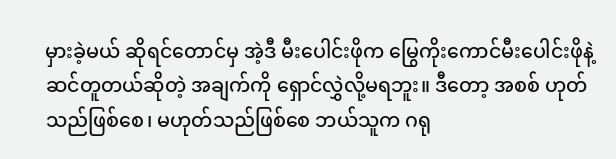မှားခဲ့မယ် ဆိုရင်တောင်မှ အဲ့ဒီ မီးပေါင်းဖိုက မြွေကိုးကောင်မီးပေါင်းဖိုနဲ့ ဆင်တူတယ်ဆိုတဲ့ အချက်ကို ရှောင်လွှဲလို့မရဘူး။ ဒီတော့ အစစ် ဟုတ်သည်ဖြစ်စေ၊ မဟုတ်သည်ဖြစ်စေ ဘယ်သူက ဂရု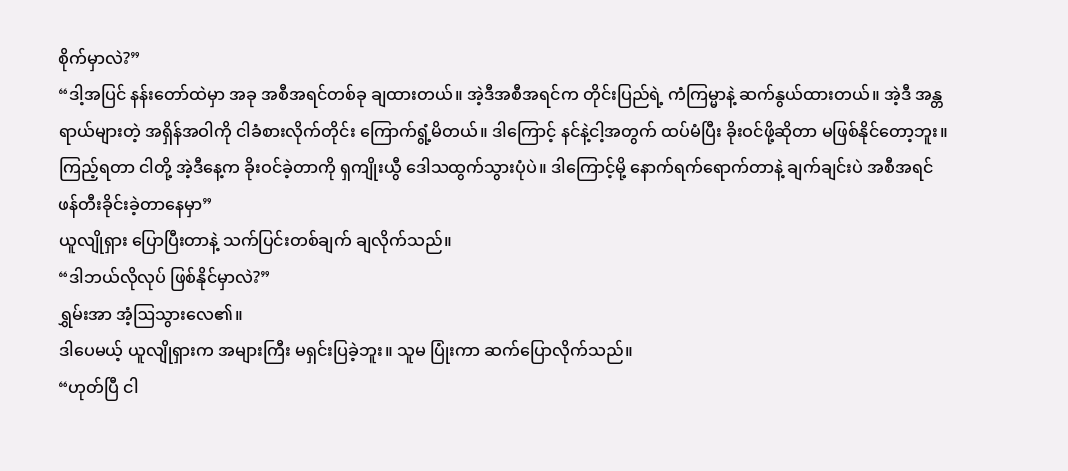စိုက်မှာလဲ?”
“ဒါ့အပြင် နန်းတော်ထဲမှာ အခု အစီအရင်တစ်ခု ချထားတယ်။ အဲ့ဒီအစီအရင်က တိုင်းပြည်ရဲ့ ကံကြမ္မာနဲ့ ဆက်နွယ်ထားတယ်။ အဲ့ဒီ အန္တရာယ်များတဲ့ အရှိန်အဝါကို ငါခံစားလိုက်တိုင်း ကြောက်ရွံ့မိတယ်။ ဒါကြောင့် နင်နဲ့ငါ့အတွက် ထပ်မံပြီး ခိုးဝင်ဖို့ဆိုတာ မဖြစ်နိုင်တော့ဘူး။ ကြည့်ရတာ ငါတို့ အဲ့ဒီနေ့က ခိုးဝင်ခဲ့တာကို ရှကျိုးယွီ ဒေါသထွက်သွားပုံပဲ။ ဒါကြောင့်မို့ နောက်ရက်ရောက်တာနဲ့ ချက်ချင်းပဲ အစီအရင် ဖန်တီးခိုင်းခဲ့တာနေမှာ”
ယူလျိုရှား ပြောပြီးတာနဲ့ သက်ပြင်းတစ်ချက် ချလိုက်သည်။
“ဒါဘယ်လိုလုပ် ဖြစ်နိုင်မှာလဲ?”
ရွှမ်းအာ အံ့ဩသွားလေ၏။
ဒါပေမယ့် ယူလျိုရှားက အများကြီး မရှင်းပြခဲ့ဘူး။ သူမ ပြုံးကာ ဆက်ပြောလိုက်သည်။
“ဟုတ်ပြီ ငါ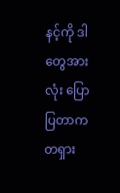နင့်ကို ဒါတွေအားလုံး ပြောပြတာက တရှား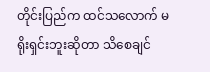တိုင်းပြည်က ထင်သလောက် မရိုးရှင်းဘူးဆိုတာ သိစေချင်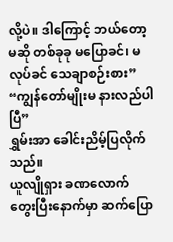လို့ပဲ။ ဒါကြောင့် ဘယ်တော့မဆို တစ်ခုခု မပြောခင်၊ မလုပ်ခင် သေချာစဉ်းစား”
“ကျွန်တော်မျိုးမ နားလည်ပါပြီ”
ရွှမ်းအာ ခေါင်းညိမ့်ပြလိုက်သည်။
ယူလျိုရှား ခဏလောက် တွေးပြီးနောက်မှာ ဆက်ပြော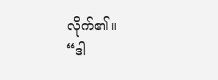လိုက်၏။
“ဒါ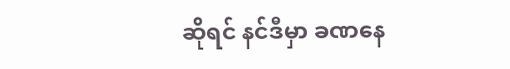ဆိုရင် နင်ဒီမှာ ခဏနေ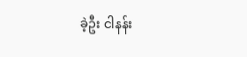ခဲ့ဦး ငါနန်း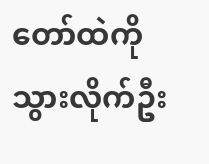တော်ထဲကို သွားလိုက်ဦး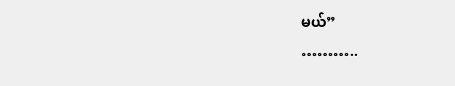မယ်”
………..